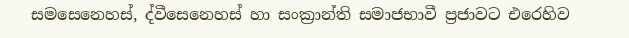සමසෙනෙහස්, ද්වීසෙනෙහස් හා සංක්‍රාන්ති සමාජභාවී ප්‍රජාවට එරෙහිව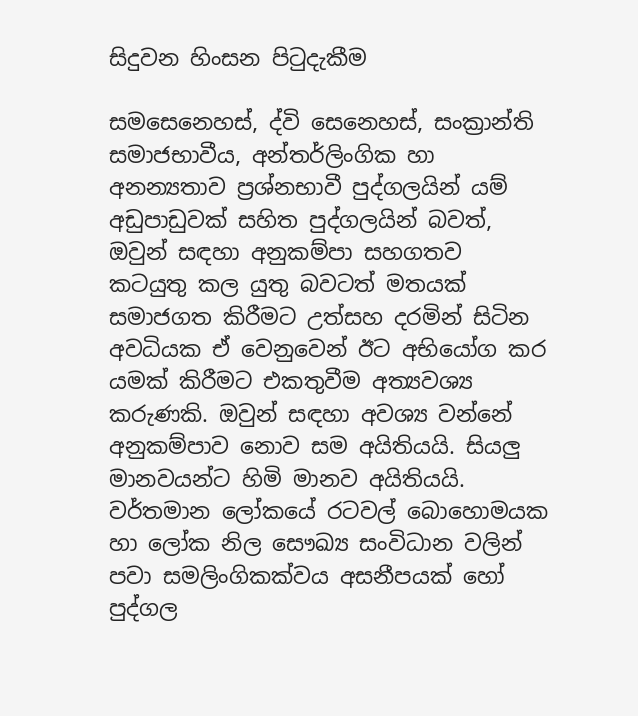සිදුවන හිංසන පිටුදැකීම

සමසෙනෙහස්, ද්වි සෙනෙහස්, සංක්‍රාන්ති සමාජභාවීය, අන්තර්ලිංගික හා අනන්‍යතාව ප්‍රශ්නභාවී පුද්ගලයින් යම් අඩුපාඩුවක් සහිත පුද්ගලයින් බවත්, ඔවුන් සඳහා අනුකම්පා සහගතව කටයුතු කල යුතු බවටත් මතයක් සමාජගත කිරීමට උත්සහ දරමින් සිටින අවධියක ඒ වෙනුවෙන් ඊට අභියෝග කර යමක් කිරීමට එකතුවීම අත්‍යවශ්‍ය කරුණකි. ඔවුන් සඳහා අවශ්‍ය වන්නේ අනුකම්පාව නොව සම අයිතියයි. සියලු මානවයන්ට හිමි මානව අයිතියයි. වර්තමාන ලෝකයේ රටවල් බොහොමයක හා ලෝක නිල සෞඛ්‍ය සංවිධාන වලින් පවා සමලිංගිකක්වය අසනීපයක් හෝ පුද්ගල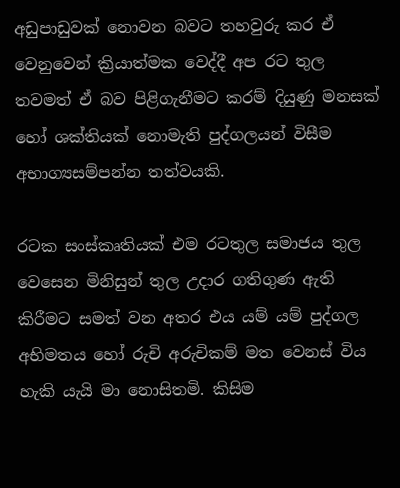අඩුපාඩුවක් නොවන බවට තහවුරු කර ඒ වෙනුවෙන් ක්‍රියාත්මක වෙද්දී අප රට තුල තවමත් ඒ බව පිළිගැනීමට කරම් දියුණු මනසක් හෝ ශක්තියක් නොමැති පුද්ගලයන් විසීම අභාග්‍යසම්පන්න තත්වයකි.

රටක සංස්කෘතියක් එම රටතුල සමාජය තුල වෙසෙන මිනිසුන් තුල උදාර ගතිගුණ ඇති කිරීමට සමත් වන අතර එය යම් යම් පුද්ගල අභිමතය හෝ රුචි අරුචිකම් මත වෙනස් විය හැකි යැයි මා නොසිතමි. කිසිම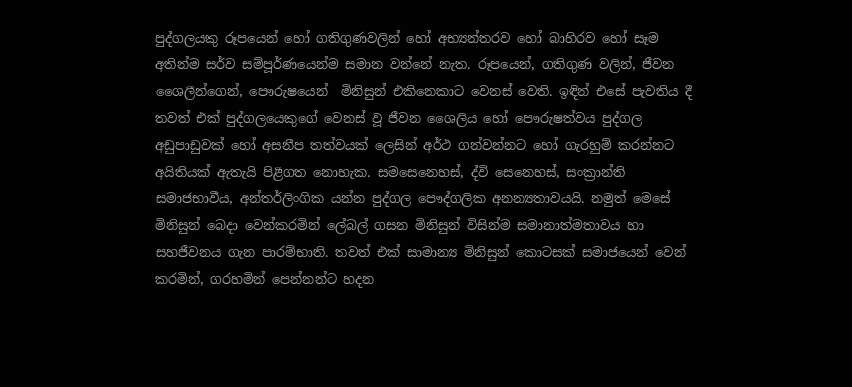පුද්ගලයකු රූපයෙන් හෝ ගතිගුණවලින් හෝ අභ්‍යන්තරව හෝ බාහිරව හෝ සෑම අතින්ම සර්ව සම්පූර්ණයෙන්ම සමාන වන්නේ නැත. රූපයෙන්, ගතිගුණ වලින්, ජීවන ශෛලීන්ගෙන්, පෞරුෂයෙන්  මිනිසුන් එකිනෙකාට වෙනස් වෙති. ඉඳින් එසේ පැවතිය දී තවත් එක් පුද්ගලයෙකුගේ වෙනස් වූ ජීවන ශෛලිය හෝ පෞරුෂත්වය පුද්ගල අඩුපාඩුවක් හෝ අසනීප තත්වයක් ලෙසින් අර්ථ ගන්වන්නට හෝ ගැරහුම් කරන්නට අයිතියක් ඇතැයි පිළීගත නොහැක. සමසෙනෙහස්, ද්වි සෙනෙහස්, සංක්‍රාන්ති සමාජභාවීය, අන්තර්ලිංගික යන්න පුද්ගල පෞද්ගලික අනන්‍යතාවයයි. නමුත් මෙසේ මිනිසුන් බෙදා වෙන්කරමින් ලේබල් ගසන මිනිසුන් විසින්ම සමානාත්මතාවය හා සහජීවනය ගැන පාරම්භාති. තවත් එක් සාමාන්‍ය මිනිසුන් කොටසක් සමාජයෙන් වෙන් කරමින්, ගරහමින් පෙන්නන්ට හදන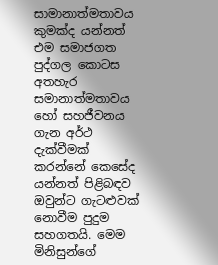සාමානාත්මතාවය කුමක්ද යන්නත් එම සමාජගත පුද්ගල කොටස අතහැර සමානාත්මතාවය හෝ සහජීවනය ගැන අර්ථ දැක්වීමක් කරන්නේ කෙසේද යන්නත් පිළිබඳව ඔවුන්ට ගැටළුවක් නොවීම පුදුම සහගතයි. මෙම මිනිසුන්ගේ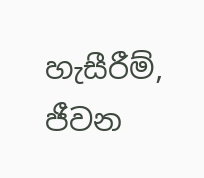හැසීරීම්, ජීවන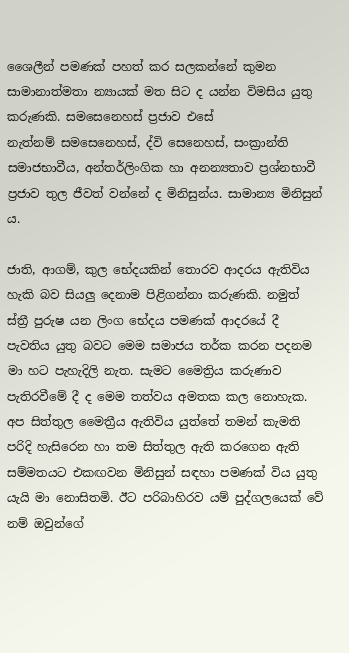ශෛලීන් පමණක් පහත් කර සලකන්නේ කුමන සාමානාත්මතා න්‍යායක් මත සිට ද යන්න විමසිය යුතු කරුණකි. සමසෙනෙහස් ප්‍රජාව එසේ නැත්නම් ‍සමසෙනෙහස්, ද්වි සෙනෙහස්, සංක්‍රාන්ති සමාජභාවීය, අන්තර්ලිංගික හා අනන්‍යතාව ප්‍රශ්නභාවී ප්‍රජාව තුල ජීවත් වන්නේ ද මිනිසුන්ය. සාමාන්‍ය මිනිසුන් ය.

ජාති, ආගම්, කුල භේදයකින් තොරව ආදරය ඇතිවිය හැකි බව සියලු දෙනාම පිළිගන්නා කරුණකි. නමුත් ස්ත්‍රී පුරුෂ යන ලිංග භේදය පමණක් ආදරයේ දී පැවතිය යුතු බවට මෙම සමාජය තර්ක කරන පදනම මා හට පැහැදිලි නැත. සැමට මෛත්‍රිය කරුණාව පැතිරවීමේ දී ද මෙම තත්වය අමතක කල නොහැක. අප සිත්තුල මෛත්‍රීය ඇතිවිය යුත්තේ තමන් කැමති පරිදි හැසිරෙන හා තම සිත්තුල ඇති කරගෙන ඇති සම්මතයට එකඟවන මිනිසුන් සඳහා පමණක් විය යුතු යැයි මා නොසිතමි. ඊට පරිබාහිරව යම් පුද්ගලයෙක් වේ නම් ඔවුන්ගේ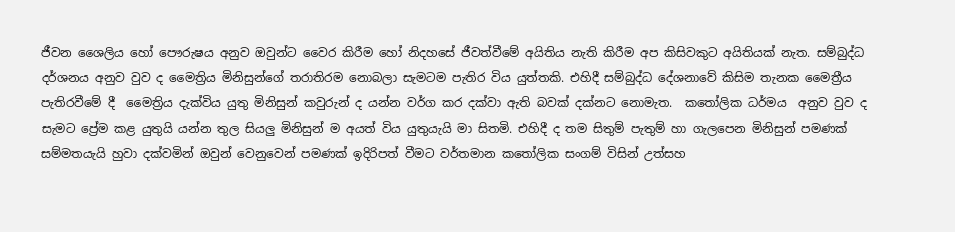ජීවන ශෛලිය හෝ පෞරුෂය අනුව ඔවුන්ට වෛර කිරීම හෝ නිදහසේ ජීවත්වීමේ අයිතිය නැති කිරීම අප කිසිවකුට අයිතියක් නැත. සම්බුද්ධ දර්ශනය අනුව වුව ද මෛත්‍රිය මිනිසුන්ගේ තරාතිරම නොබලා සැමටම පැතිර විය යුත්තකි. එහිදී සම්බුද්ධ දේශනාවේ කිසිම තැනක මෛත්‍රීය පැතිරවීමේ දී  මෛත්‍රිය දැක්විය යුතු මිනිසුන් කවුරුන් ද යන්න වර්ග කර දක්වා ඇති බවක් දක්නට නොමැත.  කතෝලික ධර්මය  අනුව වුව ද සැමට ප්‍රේම කළ යුතුයි යන්න තුල සියලු මිනිසුන් ම අයත් විය යුතුයැයි මා සිතමි. එහිදී ද තම සිතුම් පැතුම් හා ගැලපෙන මිනිසුන් පමණක් සම්මතයැයි හුවා දක්වමින් ඔවුන් වෙනුවෙන් පමණක් ඉදිරිපත් වීමට වර්තමාන කතෝලික සංගම් විසින් උත්සහ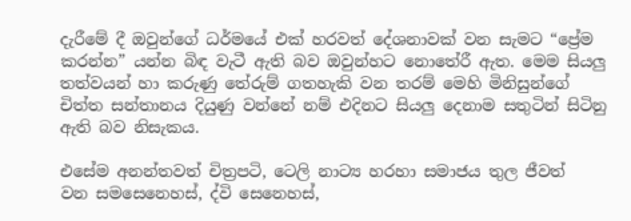දැරීමේ දී ඔවුන්ගේ ධර්මයේ එක් හරවත් දේශනාවක් වන සැමට “ප්‍රේම කරන්න” යන්න බිඳ වැටී ඇති බව ඔවුන්හට නොතේරී ඇත. මෙම සියලු තත්වයන් හා කරුණු තේරුම් ගතහැකි වන තරම් මෙහි මිනිසුන්ගේ චිත්ත සන්තානය දියුණු වන්නේ නම් එදිනට සියලු දෙනාම සතුටින් සිටිනු ඇති බව නිසැකය.

එසේම අනන්තවත් චිත්‍රපටි, ටෙලි නාට්‍ය හරහා සමාජය තුල ජීවත් වන ‍සමසෙනෙහස්, ද්වි සෙනෙහස්,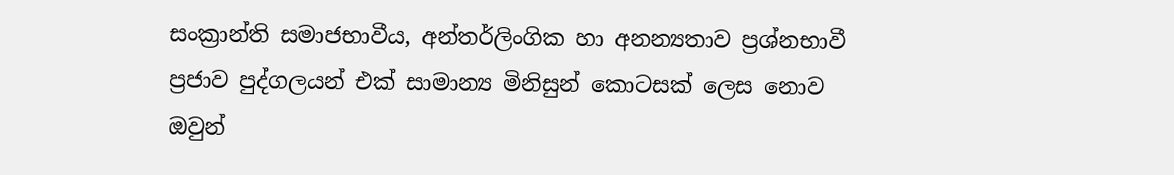සංක්‍රාන්ති සමාජභාවීය, අන්තර්ලිංගික හා අනන්‍යතාව ප්‍රශ්නභාවී ප්‍රජාව පුද්ගලයන් එක් සාමාන්‍ය මිනිසුන් කොටසක් ලෙස නොව ඔවුන්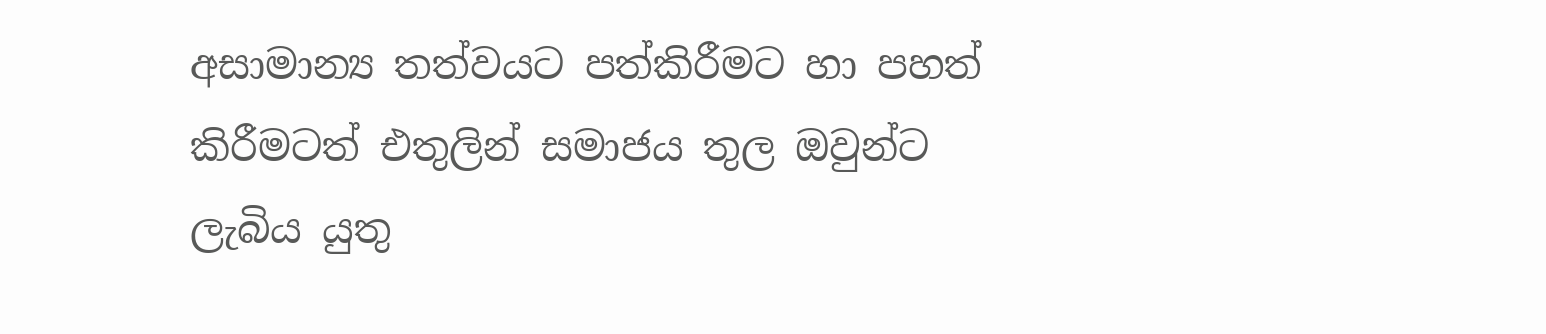අසාමාන්‍ය තත්වයට පත්කිරීමට හා පහත් කිරීමටත් එතුලින් සමාජය තුල ඔවුන්ට ලැබිය යුතු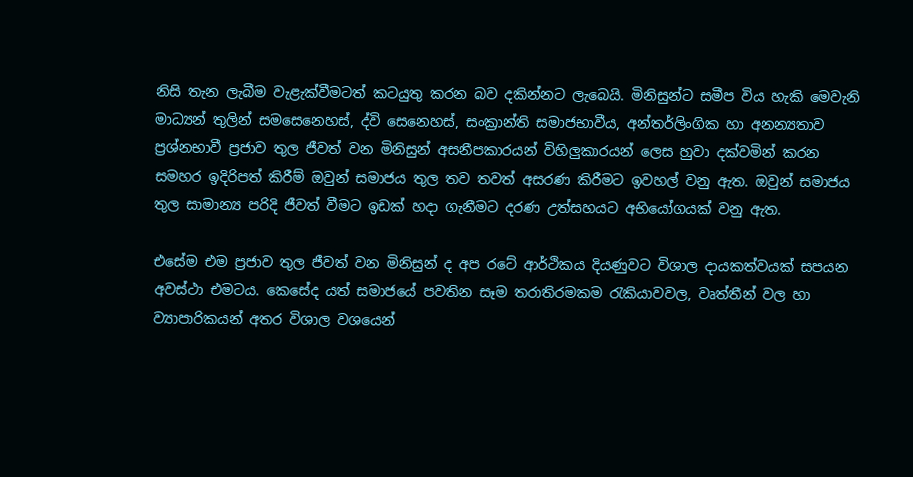නිසි තැන ලැබීම වැළැක්වීමටත් කටයුතු කරන බව දකින්නට ලැබෙයි. මිනිසුන්ට සමීප විය හැකි මෙවැනි මාධ්‍යන් තුලින් සමසෙනෙහස්, ද්වි සෙනෙහස්, සංක්‍රාන්ති සමාජභාවීය, අන්තර්ලිංගික හා අනන්‍යතාව ප්‍රශ්නභාවී ප්‍රජාව තුල ජීවත් වන මිනිසුන් අසනීපකාරයන් විහිලුකාරයන් ලෙස හුවා දක්වමින් කරන සමහර ඉදිරිපත් කිරීම් ඔවුන් සමාජය තුල තව තවත් අසරණ කිරීමට ඉවහල් වනු ඇත. ඔවුන් සමාජය තුල සාමාන්‍ය පරිදි ජීවත් වීමට ඉඩක් හදා ගැනීමට දරණ උත්සහයට අභියෝගයක් වනු ඇත.

එසේම එම ප්‍රජාව තුල ජීවත් වන මිනිසුන් ද අප රටේ ආර්ථිකය දියණුවට විශාල දායකත්වයක් සපයන අවස්ථා එමටය. කෙසේද යත් සමාජයේ පවතින සෑම තරාතිරමකම රැකියාවවල, වෘත්තීන් වල හා ව්‍යාපාරිකයන් අතර විශාල වශයෙන්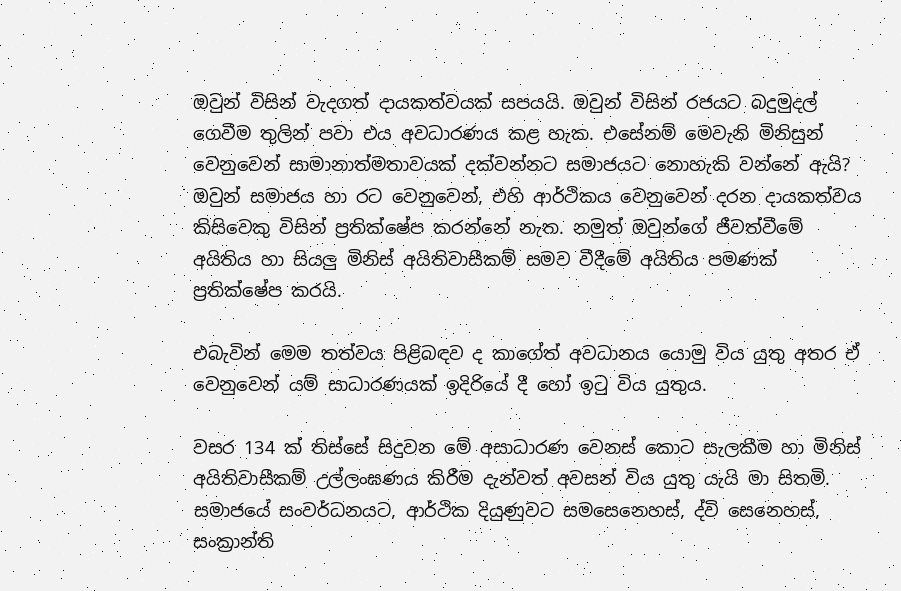ඔවුන් විසින් වැදගත් දායකත්වයක් සපයයි. ඔවුන් විසින් රජයට බදුමුදල් ගෙවීම තුලින් පවා එය අවධාරණය කළ හැක. එසේනම් මෙවැනි මිනිසුන් වෙනුවෙන් සාමානාත්මතාවයක් දක්වන්නට සමාජයට නොහැකි වන්නේ ඇයි? ඔවුන් සමාජය හා රට වෙනුවෙන්, එහි ආර්ථිකය වෙනුවෙන් දරන දායකත්වය කිසිවෙකු විසින් ප්‍රතික්ෂේප කරන්නේ නැත. නමුත් ඔවුන්ගේ ජීවත්වීමේ අයිතිය හා සියලු මිනිස් අයිතිවාසීකම් සමව වීදීමේ අයිතිය පමණක් ප්‍රතික්ෂේප කරයි.

එබැවින් මෙම තත්වය පිළිබඳව ද කාගේත් අවධානය යොමු විය යුතු අතර ඒ වෙනුවෙන් යම් සාධාරණයක් ඉදිරියේ දී හෝ ඉටු විය යුතුය.

වසර 134 ක් තිස්සේ සිදුවන මේ අසාධාරණ වෙනස් කොට සැලකීම හා මිනිස් අයිතිවාසීකම් උල්ලංඝණය කිරීම දැන්වත් අවසන් විය යුතු යැයි මා සිතමි. සමාජයේ සංවර්ධනයට, ආර්ථික දියුණුවට ‍සමසෙනෙහස්, ද්වි සෙනෙහස්, සංක්‍රාන්ති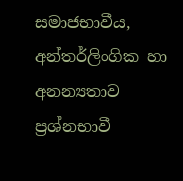සමාජභාවීය, අන්තර්ලිංගික හා අනන්‍යතාව ප්‍රශ්නභාවී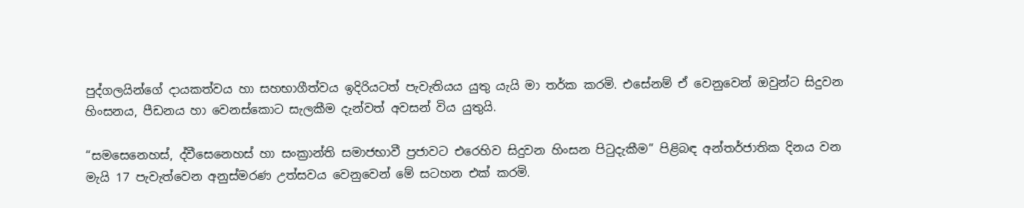පුද්ගලයින්ගේ දායකත්වය හා සහභාගීත්වය ඉදිරියටත් පැවැතියය යුතු යැයි මා තර්ක කරමි. එසේනම් ඒ වෙනුවෙන් ඔවුන්ට සිදුවන හිංසනය, පීඩනය හා වෙනස්කොට සැලකීම දැන්වත් අවසන් විය යුතුයි.

“සමසෙනෙහස්, ද්වීසෙනෙහස් හා සංක්‍රාන්ති සමාජභාවී ප්‍රජාවට එරෙහිව සිදුවන හිංසන පිටුදැකීම” පිළිබඳ අන්තර්ජාතික දිනය වන මැයි 17 පැවැත්වෙන අනුස්මරණ උත්සවය වෙනුවෙන් මේ සටහන එක් කරමි.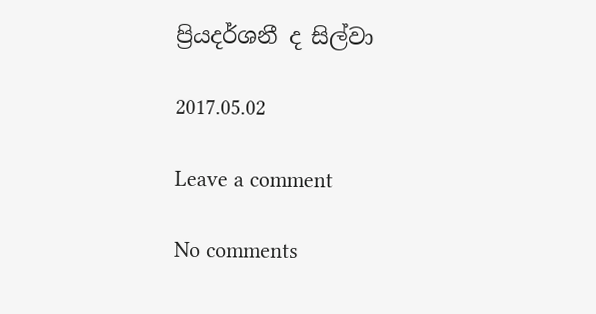ප්‍රියදර්ශනී ද සිල්වා

2017.05.02

Leave a comment

No comments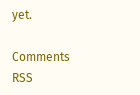yet.

Comments RSS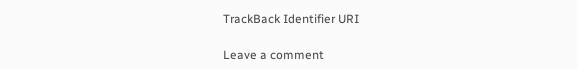TrackBack Identifier URI

Leave a comment